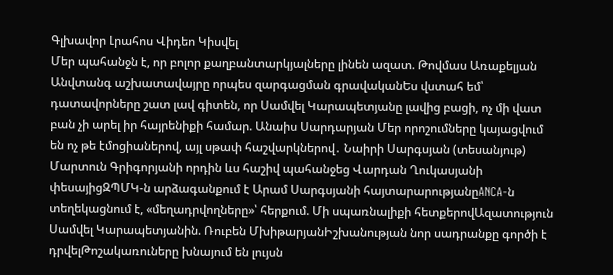Գլխավոր Լրահոս Վիդեո Կիսվել
Մեր պահանջն է, որ բոլոր քաղբանտարկյալները լինեն ազատ. Թովմաս Առաքելյան Անվտանգ աշխատավայրը որպես զարգացման գրավականԵս վստահ եմ՝ դատավորները շատ լավ գիտեն, որ Սամվել Կարապետյանը լավից բացի, ոչ մի վատ բան չի արել իր հայրենիքի համար. Անաիս Սարդարյան Մեր որոշումները կայացվում են ոչ թե էմոցիաներով, այլ սթափ հաշվարկներով․ Նաիրի Սարգսյան (տեսանյութ) Մարտուն Գրիգորյանի որդին ևս հաշիվ պահանջեց Վարդան Ղուկասյանի փեսայիցԶՊՄԿ-ն արձագանքում է Արամ Սարգսյանի հայտարարությանըANCA-ն տեղեկացնում է, «մեղադրվողները»՝ հերքում. Մի սպառնալիքի հետքերովԱզատություն Սամվել Կարապետյանին. Ռուբեն ՄխիթարյանԻշխանության նոր սադրանքը գործի է դրվելԹոշակառուները խնայում են լույսն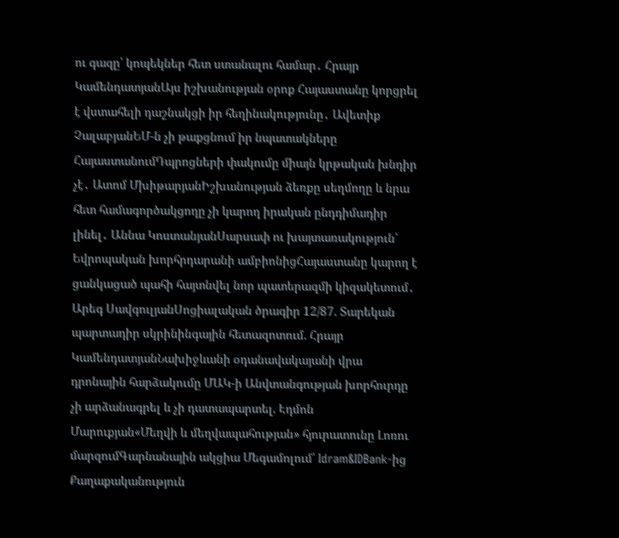ու գազը՝ կոպեկներ հետ ստանալու համար․ Հրայր ԿամենդատյանԱյս իշխանության օրոք Հայաստանը կորցրել է վստահելի դաշնակցի իր հեղինակությունը․ Ավետիք ՉալաբյանԵՄ-ն չի թաքցնում իր նպատակները ՀայաստանումԴպրոցների փակումը միայն կրթական խնդիր չէ․ Ատոմ ՄխիթարյանԻշխանության ձեռքը սեղմողը և նրա հետ համագործակցողը չի կարող իրական ընդդիմադիր լինել․ Աննա ԿոստանյանՍարսափ ու խայտառակություն՝ Եվրոպական խորհրդարանի ամբիոնիցՀայաստանը կարող է ցանկացած պահի հայտնվել նոր պատերազմի կիզակետում․ Արեգ ՍավգուլյանՍոցիալական ծրագիր 12/87. Տարեկան պարտադիր սկրինինգային հետազոտում. Հրայր ԿամենդատյանՆախիջևանի օդանավակայանի վրա դրոնային հարձակումը ՄԱԿ-ի Անվտանգության խորհուրդը չի արձանագրել և չի դատապարտել. Էդմոն Մարուքյան«Մեղվի և մեղվապահության» հյուրատունը Լոռու մարզումԳարնանային ակցիա Մեգամոլում՝ Idram&IDBank-ից
Քաղաքականություն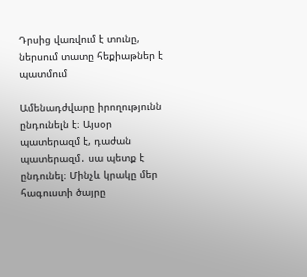Դրսից վառվում է տունը, ներսում տատը հեքիաթներ է պատմում

Ամենադժվարը իրողությունն ընդունելն է։ Այսօր պատերազմ է, դաժան պատերազմ․ սա պետք է ընդունել։ Մինչև կրակը մեր հագուստի ծայրը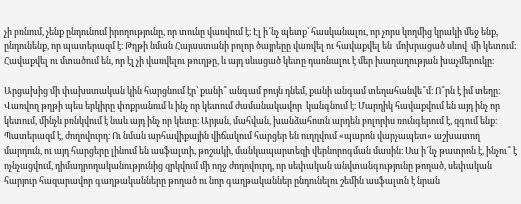չի բռնում, չենք ընդունում իրողությունը, որ տունը վառվում է։ Էլ ի՜նչ պետք՝ հասկանալու, որ չորս կողմից կրակի մեջ ենք, ընդունենք, որ պատերազմ է։ Թղթի նման Հայաստանի բոլոր ծայրեըը վառվել ու հավաքվել են  մոխրացած սևով  մի կետում։ Հավաքվել ու մտածում են, որ էլ չի վառվելու թուղթը, և այդ սևացած կետը դառնալու է մեր խաղաղության խաչմերուկը։

Արցախից մի փախստական կին հարցնում էր՝ քանի՞ անգամ բույն դնեմ, քանի անգամ տեղահանվե՞մ։ Ո՞րն է իմ տեղը։ Վառվող թղթի պես երկիրը փոքրանում և ինչ որ կետում ժամանակավոր  կանգնում է։ Մարդիկ հավաքվում են այդ ինչ որ կետում, մինչև բռնկվում է նաև այդ ինչ որ կետը։ Արյան, մահվան, խանձահոտն արդեն բոլորիս ռունգերում է, զգում ենք։ Պատերազմ է, ժողովուրդ։ Ու նման արհավիքային վիճակում հարցեր են ուղղվում «պարոն վարչապետ» աշխատող մարդուն, ու այդ հարցերը լինում են ասֆալտի, թոշակի, մանկապարտեզի վերնորոգման մասին։ Սա ի՜նչ թատրոն է, ինչու՞ է ոչնչացվում, դիմադրողականությունից զրկվում մի ողջ ժողովուրդ, որ սեփական անվտանգությունը թողած, սեփական հարյուր հազարավոր գաղթականները թողած ու նոր գաղթականներ ընդունելու շեմին ասֆալտն է նրան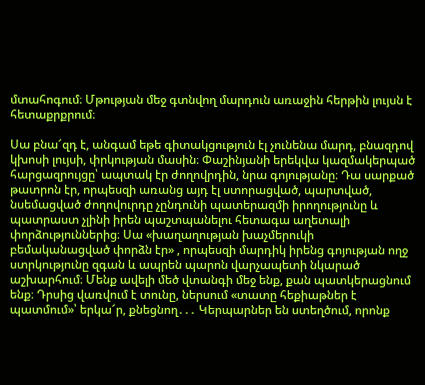մտահոգում։ Մթության մեջ գտնվող մարդուն առաջին հերթին լույսն է հետաքրքրում։

Սա բնա՜զդ է, անգամ եթե գիտակցություն էլ չունենա մարդ, բնազդով կխոսի լույսի, փրկության մասին։ Փաշինյանի երեկվա կազմակերպած հարցազրույցը՝ ապտակ էր ժողովրդին, նրա գոյությանը։ Դա սարքած թատրոն էր, որպեսզի առանց այդ էլ ստորացված, պարտված, նսեմացված ժողովուրդը չընդունի պատերազմի իրողությունը և պատրաստ չլինի իրեն պաշտպանելու հետագա աղետալի փորձություններից։ Սա «խաղաղության խաչմերուկի բեմականացված փորձն էր» , որպեսզի մարդիկ իրենց գոյության ողջ ստրկությունը զգան և ապրեն պարոն վարչապետի նկարած աշխարհում։ Մենք ավելի մեծ վտանգի մեջ ենք, քան պատկերացնում ենք։ Դրսից վառվում է տունը, ներսում «տատը հեքիաթներ է պատմում»՝ երկա՜ր, քնեցնող․․․ Կերպարներ են ստեղծում, որոնք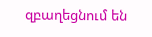զբաղեցնում են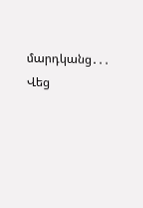մարդկանց․․․ Վեց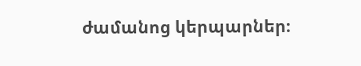ժամանոց կերպարներ։